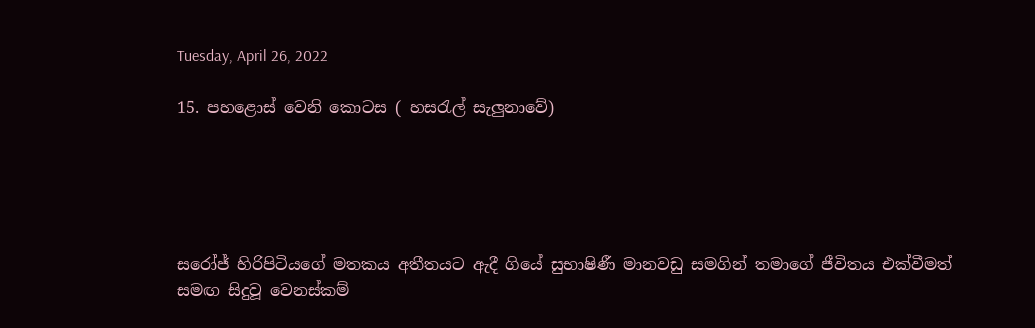Tuesday, April 26, 2022

15. පහළොස් වෙනි කොටස ( හසරැල් සැලුනාවේ)





සරෝජ් හිරිපිටියගේ මතකය අතීතයට ඇදී ගියේ සුභාෂිණී මානවඩු සමගින් තමාගේ ජීවිතය එක්වීමත් සමඟ සිදුවූ වෙනස්කම්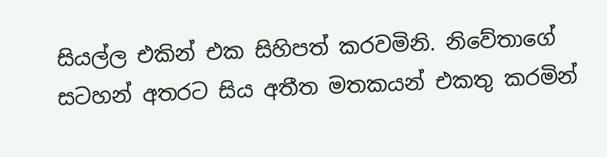සියල්ල එකින් එක සිහිපත් කරවමිනි. නිවේතාගේ සටහන් අතරට සිය අතීත මතකයන් එකතු කරමින්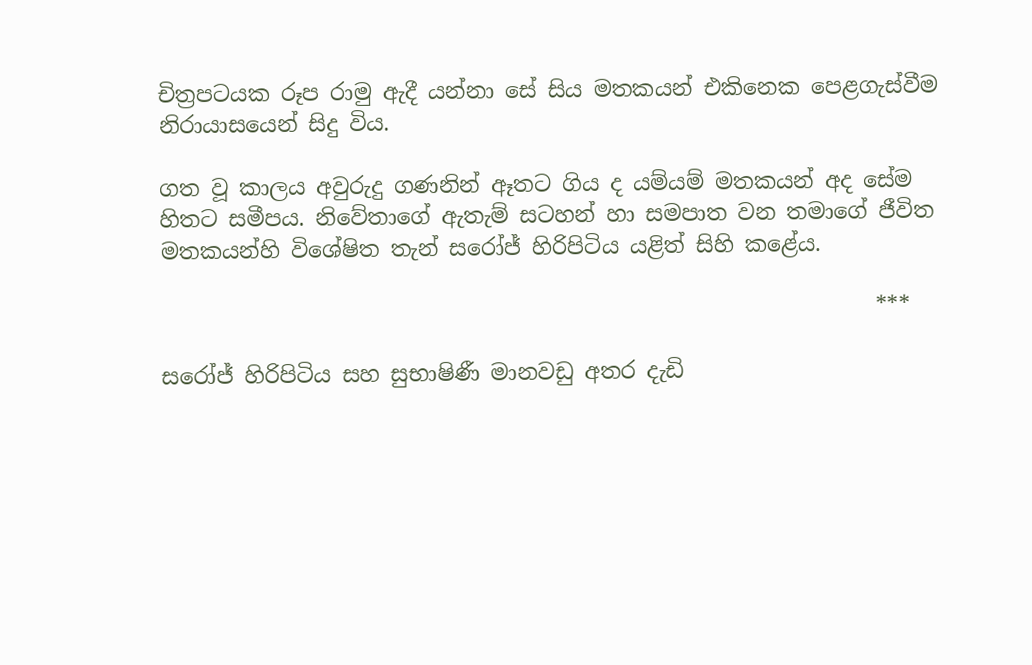චිත්‍රපටයක රූප රාමු ඇදී යන්නා සේ සිය මතකයන් එකිනෙක පෙළගැස්වීම නිරායාසයෙන් සිදු විය.

ගත වූ කාලය අවුරුදු ගණනින් ඈතට ගිය ද යම්යම් මතකයන් අද සේම හිතට සමීපය. නිවේතාගේ ඇතැම් සටහන් හා සමපාත වන තමාගේ ජීවිත මතකයන්හි විශේෂිත තැන් සරෝජ් හිරිපිටිය යළිත් සිහි කළේය.

                                                                 ***

සරෝජ් හිරිපිටිය සහ සුභාෂිණී මානවඩු අතර දැඩි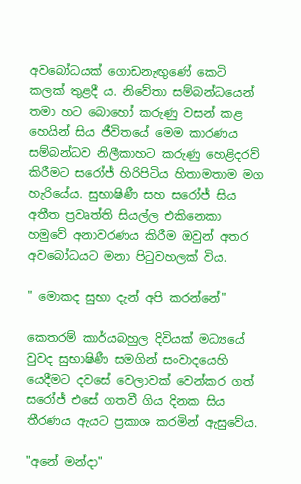අවබෝධයක් ගොඩනැඟුණේ කෙටි කලක් තුළදී ය. නිවේතා සම්බන්ධයෙන් තමා හට බොහෝ කරුණු වසන් කළ හෙයින් සිය ජීවිතයේ මෙම කාරණය සම්බන්ධව නිලීකාහට කරුණු හෙළිදරව් කිරීමට සරෝජ් හිරිපිටිය හිතාමතාම මග හැරියේය. සුභාෂිණී සහ සරෝජ් සිය අතීත ප්‍රවෘත්ති සියල්ල එකිනෙකා හමුවේ අනාවරණය කිරීම ඔවුන් අතර අවබෝධයට මනා පිටුවහලක් විය.

" මොකද සුභා දැන් අපි කරන්නේ"

කෙතරම් කාර්යබහුල දිවියක් මධ්‍යයේ වුවද සුභාෂිණී සමගින් සංවාදයෙහි යෙදීමට දවසේ වෙලාවක් වෙන්කර ගත් සරෝජ් එසේ ගතවී ගිය දිනක සිය තීරණය ඇයට ප්‍රකාශ කරමින් ඇසුවේය.

"අනේ මන්දා"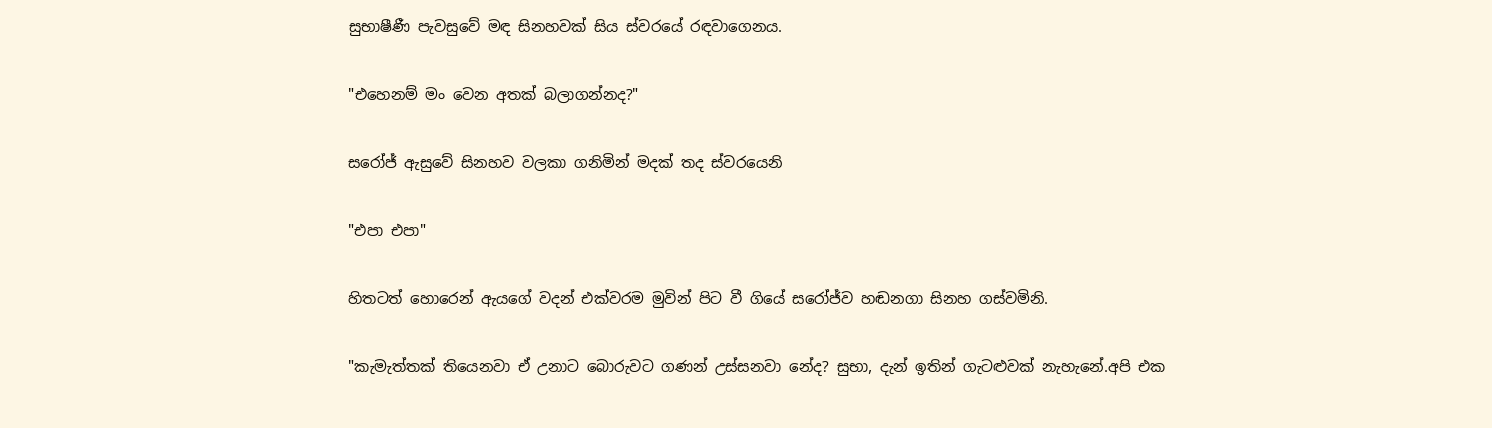සුභාෂීණී පැවසුවේ මඳ සිනහවක් සිය ස්වරයේ රඳවාගෙනය.

"එහෙනම් මං වෙන අතක් බලාගන්නද?"

සරෝජ් ඇසුවේ සිනහව වලකා ගනිමින් මදක් තද ස්වරයෙනි

"එපා එපා"

හිතටත් හොරෙන් ඇයගේ වදන් එක්වරම මුවින් පිට වී ගියේ සරෝජ්ව හඬනගා සිනහ ගස්වමිනි.

"කැමැත්තක් තියෙනවා ඒ උනාට බොරුවට ගණන් උස්සනවා නේද? සුභා, දැන් ඉතින් ගැටළුවක් නැහැනේ.අපි එක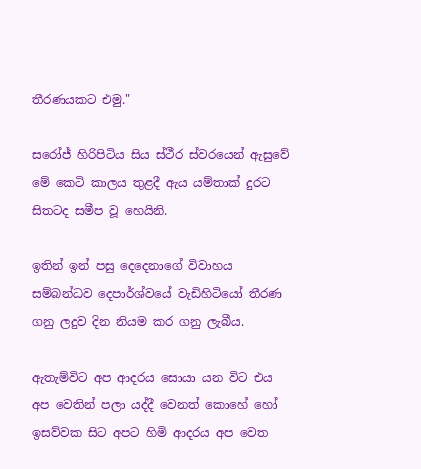තීරණයකට එමු."

සරෝජ් හිරිපිටිය සිය ස්ථීර ස්වරයෙන් ඇසුවේ මේ කෙටි කාලය තුළදී ඇය යම්තාක් දුරට සිතටද සමීප වූ හෙයිනි.

ඉතින් ඉන් පසු දෙදෙනාගේ විවාහය සම්බන්ධව දෙපාර්ශ්වයේ වැඩිහිටියෝ තීරණ ගනු ලදුව දින නියම කර ගනු ලැබීය.

ඇතැම්විට අප ආදරය සොයා යන විට එය අප වෙතින් පලා යද්දී වෙනත් කොහේ හෝ ඉසව්වක සිට අපට හිමි ආදරය අප වෙත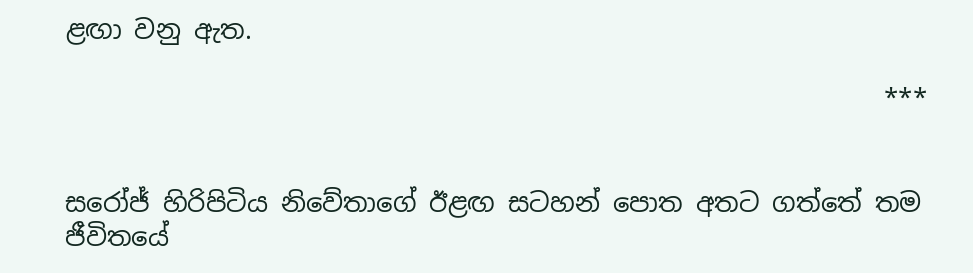ළඟා වනු ඇත.

                                                               ***


සරෝජ් හිරිපිටිය නිවේතාගේ ඊළඟ සටහන් පොත අතට ගත්තේ තම ජීවිතයේ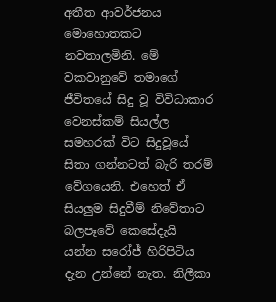අතීත ආවර්ජනය මොහොතකට නවතාලමිනි. මේ වකවානුවේ තමාගේ ජීවිතයේ සිදු වූ විවිධාකාර වෙනස්කම් සියල්ල සමහරක් විට සිදුවූයේ සිතා ගන්නටත් බැරි තරම් වේගයෙනි. එහෙත් ඒ සියලුම සිදුවීම් නිවේතාට බලපෑවේ කෙසේදැයි යන්න සරෝජ් හිරිපිටිය දැන උන්නේ නැත. නිලීකා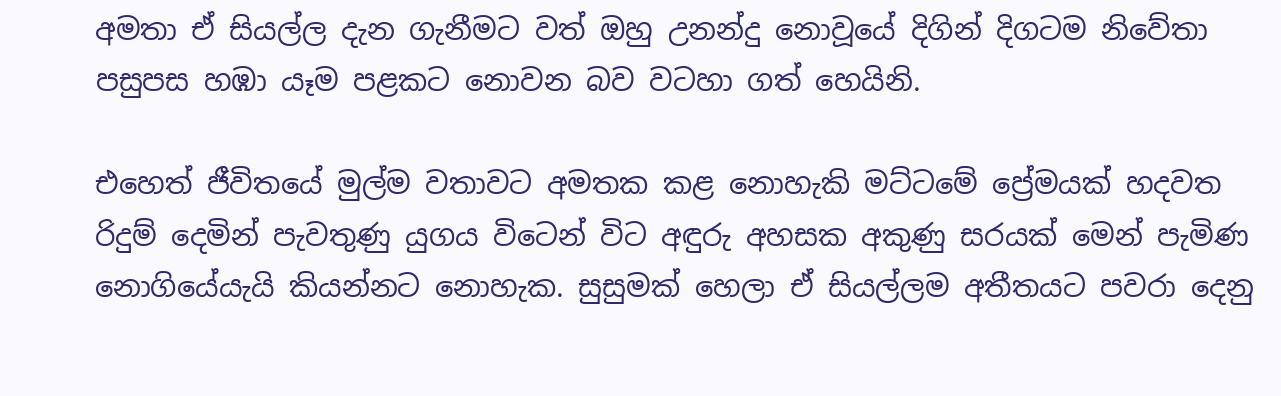අමතා ඒ සියල්ල දැන ගැනීමට වත් ඔහු උනන්දු නොවූයේ දිගින් දිගටම නිවේතා පසුපස හඹා යෑම පළකට නොවන බව වටහා ගත් හෙයිනි.

එහෙත් ජීවිතයේ මුල්ම වතාවට අමතක කළ නොහැකි මට්ටමේ ප්‍රේමයක් හදවත රිදුම් දෙමින් පැවතුණු යුගය විටෙන් විට අඳුරු අහසක අකුණු සරයක් මෙන් පැමිණ නොගියේයැයි කියන්නට නොහැක. සුසුමක් හෙලා ඒ සියල්ලම අතීතයට පවරා දෙනු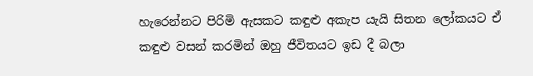හැරෙන්නට පිරිමි ඇසකට කඳුළු අකැප යැයි සිතන ලෝකයට ඒ කඳුළු වසන් කරමින් ඔහු ජීවිතයට ඉඩ දී බලා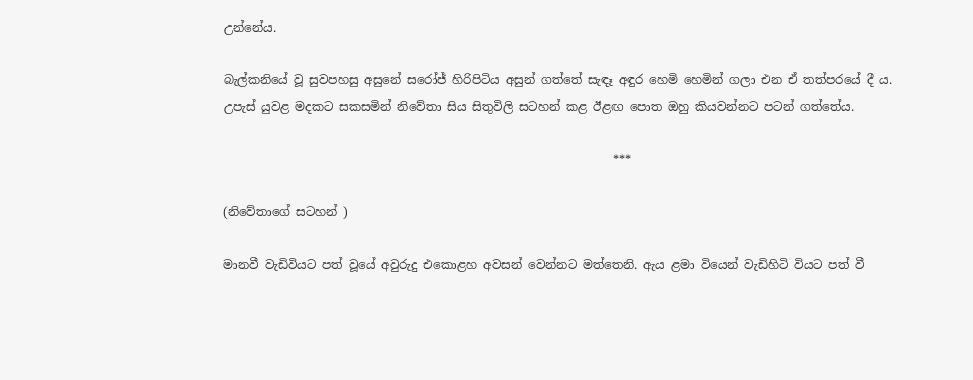උන්නේය.

බැල්කනියේ වූ සුවපහසු අසුනේ සරෝජ් හිරිපිටිය අසුන් ගත්තේ සැඳෑ අඳුර හෙමි හෙමින් ගලා එන ඒ තත්පරයේ දී ය. උපැස් යුවළ මදකට සකසමින් නිවේතා සිය සිතුවිලි සටහන් කළ ඊළඟ පොත ඔහු කියවන්නට පටන් ගත්තේය.

                                                                 ***

(නිවේතාගේ සටහන් )

මානවී වැඩිවියට පත් වූයේ අවුරුදු එකොළහ අවසන් වෙන්නට මත්තෙනි. ඇය ළමා වියෙන් වැඩිහිටි වියට පත් වී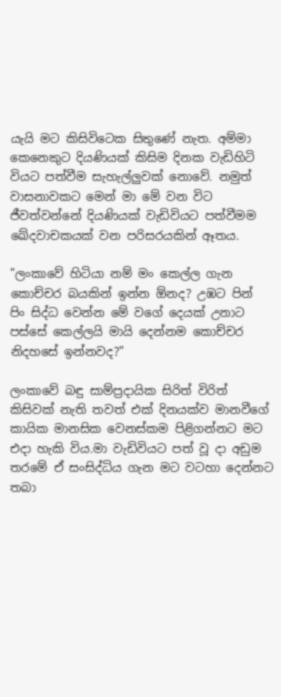යැයි මට කිසිවිටෙක සිතුණේ නැත. අම්මා කෙනෙකුට දියණියක් කිසිම දිනක වැඩිහිටි වියට පත්වීම සැහැල්ලුවක් නොවේ. නමුත් වාසනාවකට මෙන් මා මේ වන විට ජීවත්වන්නේ දියණියක් වැඩිවියට පත්වීමම ඛේදවාචකයක් වන පරිසරයකින් ඈතය.

"ලංකාවේ හිටියා නම් මං කෙල්ල ගැන කොච්චර බයකින් ඉන්න ඕනද? උඹට පින් පිං සිද්ධ වෙන්න මේ වගේ දෙයක් උනාට පස්සේ කෙල්ලයි මායි දෙන්නම කොච්චර නිදහසේ ඉන්නවද?"

ලංකාවේ බඳු සාම්ප්‍රදායික සිරිත් විරිත් කිසිවක් නැති තවත් එක් දිනයක්ව මානවීගේ කායික මානසික වෙනස්කම පිළිගන්නට මට එදා හැකි විය.මා වැඩිවියට පත් වූ දා අඩුම තරමේ ඒ සංසිද්ධිය ගැන මට වටහා දෙන්නට තබා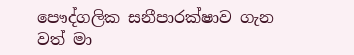පෞද්ගලික සනීපාරක්ෂාව ගැන වත් මා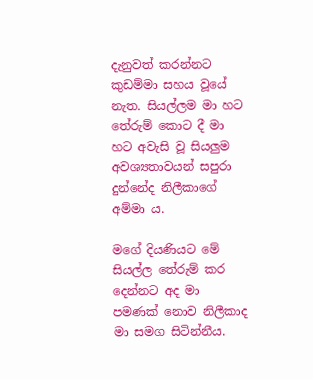දැනුවත් කරන්නට කුඩම්මා සහය වූයේ නැත. සියල්ලම මා හට තේරුම් කොට දී මා හට අවැසි වූ සියලුම අවශ්‍යතාවයන් සපුරා දුන්නේද නිලීකාගේ අම්මා ය.

මගේ දියණියට මේ සියල්ල තේරුම් කර දෙන්නට අද මා පමණක් නොව නිලීකාද මා සමග සිටින්නීය.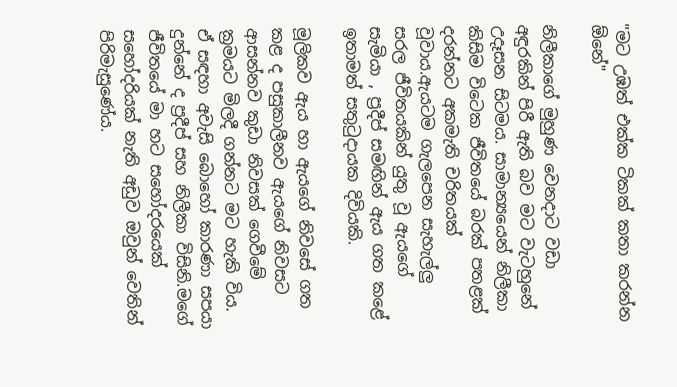"මට උඹත් එක්ක ටිකක් කතා කරන්න ඕනේ"

නිලීකාගේ මුහුණ වෙනදාට වඩා අඳුරකින් පිරී ඇති බව මට වැටහුනේ උදෑසන සිටමය. සාමාන්‍යයෙන් නිලීකා කිසිම විටෙක ජීවිතයේ බරක් පතළක් දරන්නට අකමැති චරිතයක් වූවාය.ඇයටම ගැලපෙන සැහැල්ලු සරල ජීවිතයකින් යුතු වූ ඇයගේ සැමියා , ප්‍රදීප් සමඟින් ඇය ගත කළේ ඉතාමත් සතුටුදායක දිවියකි.

මූලිකව ඇය හා ඇයගේ නිවසේ ගත කළ ද පසුකාලීනව ඇයගේ නිවසට ආසන්නව කුඩා නිවසක් ගෙවීමේ ක්‍රමයට මිලදී ගන්නට මට හැකි විය. ඒ සඳහා අවැසි බොහෝ කාරණා සපයා දුන්නේ ද ප්‍රදීප් සහ නිලීකා විසිනි.මගේ ජීවිතයේ මා හට සහෝදරයෙක් සහෝදරියක් නැති අඩුව ඔවුන් වෙතින් පිරිමැසුණේය.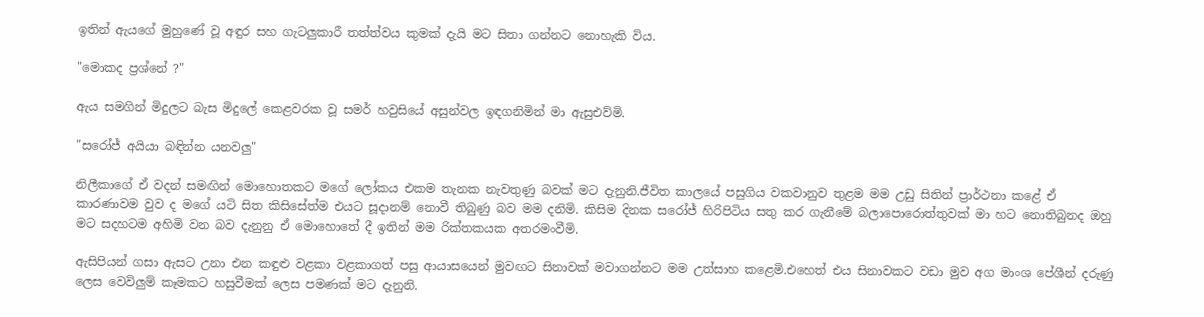ඉතින් ඇයගේ මුහුණේ වූ අඳුර සහ ගැටලුකාරී තත්ත්වය කුමක් දැයි මට සිතා ගන්නට නොහැකි විය.

"මොකද ප්‍රශ්නේ ?"

ඇය සමගින් මිදුලට බැස මිදුලේ කෙළවරක වූ සමර් හවුසියේ අසුන්වල ඉඳගනිමින් මා ඇසුඑව්මි.

"සරෝජ් අයියා බඳින්න යනවලු"

නිලීකාගේ ඒ වදන් සමඟින් මොහොතකට මගේ ලෝකය එකම තැනක නැවතුණු බවක් මට දැනුනි.ජීවිත කාලයේ පසුගිය වකවානුව තුළම මම උඩු සිතින් ප්‍රාර්ථනා කළේ ඒ කාරණාවම වුව ද මගේ යටි සිත කිසිසේත්ම එයට සූදානම් නොවී තිබුණු බව මම දනිමි. කිසිම දිනක සරෝජ් හිරිපිටිය සතු කර ගැනීමේ බලාපොරොත්තුවක් මා හට නොතිබුනද ඔහු මට සදහටම අහිමි වන බව දැනුනු ඒ මොහොතේ දී ඉතින් මම රික්තකයක අතරමංවීමි.

ඇසිපියන් ගසා ඇසට උනා එන කඳුළු වළකා වළකාගත් පසු ආයාසයෙන් මුවඟට සිනාවක් මවාගන්නට මම උත්සාහ කළෙමි.එහෙත් එය සිනාවකට වඩා මුව අග මාංශ පේශීන් දරුණු ලෙස වෙවිලුම් කෑමකට හසුවීමක් ලෙස පමණක් මට දැනුනි.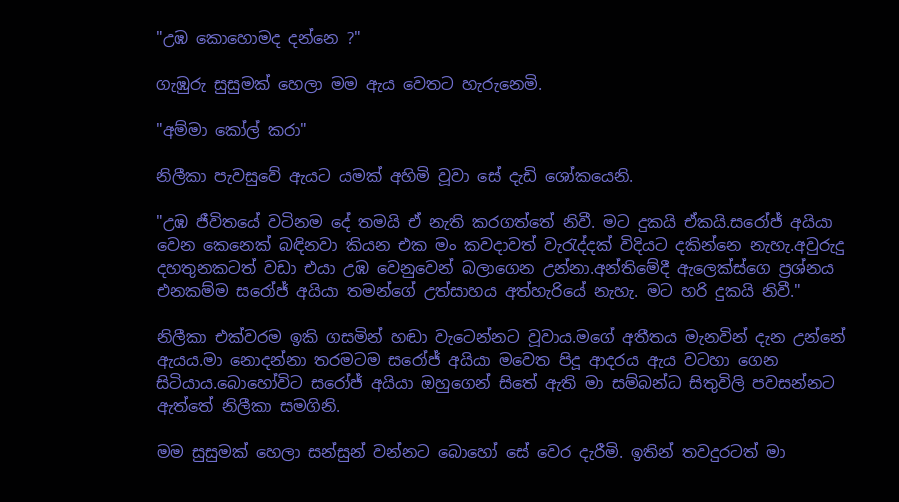"උඹ කොහොමද දන්නෙ ?"

ගැඹුරු සුසුමක් හෙලා මම ඇය වෙතට හැරුනෙමි.

"අම්මා කෝල් කරා"

නිලීකා පැවසුවේ ඇයට යමක් අහිමි වූවා සේ දැඩි ශෝකයෙනි.

"උඹ ජීවිතයේ වටිනම දේ තමයි ඒ නැති කරගත්තේ නිවී. මට දුකයි ඒකයි.සරෝජ් අයියා වෙන කෙනෙක් බඳිනවා කියන එක මං කවදාවත් වැරැද්දක් විදියට දකින්නෙ නැහැ.අවුරුදු දහතුනකටත් වඩා එයා උඹ වෙනුවෙන් බලාගෙන උන්නා.අන්තිමේදී ඇලෙක්ස්ගෙ ප්‍රශ්නය එනකම්ම සරෝජ් අයියා තමන්ගේ උත්සාහය අත්හැරියේ නැහැ. මට හරි දුකයි නිවී."

නිලීකා එක්වරම ඉකි ගසමින් හඬා වැටෙන්නට වූවාය.මගේ අතීතය මැනවින් දැන උන්නේ ඇයය.මා නොදන්නා තරමටම සරෝජ් අයියා මවෙත පිදූ ආදරය ඇය වටහා ගෙන සිටියාය.බොහෝවිට සරෝජ් අයියා ඔහුගෙන් සිතේ ඇති මා සම්බන්ධ සිතුවිලි පවසන්නට ඇත්තේ නිලීකා සමගිනි.

මම සුසුමක් හෙලා සන්සුන් වන්නට බොහෝ සේ වෙර දැරීමි. ඉතින් තවදුරටත් මා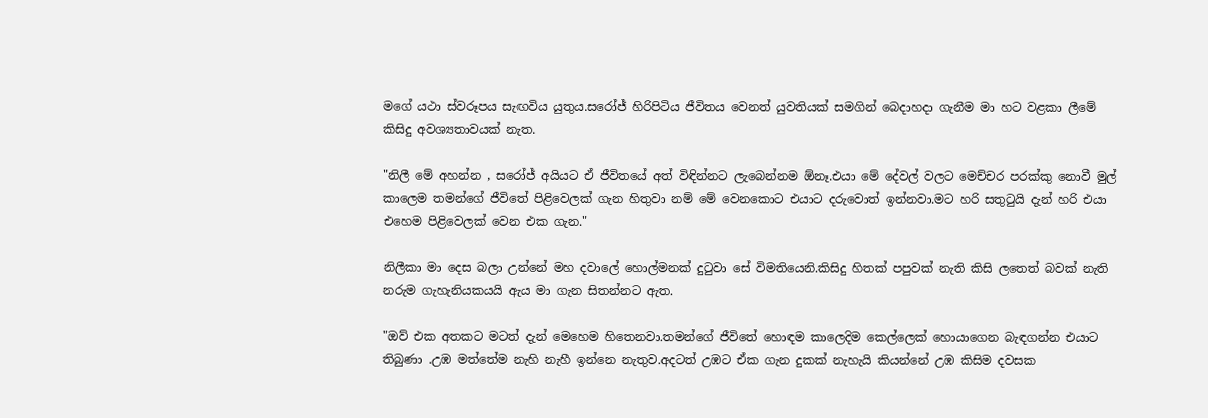මගේ යථා ස්වරූපය සැඟවිය යුතුය.සරෝජ් හිරිපිටිය ජීවිතය වෙනත් යුවතියක් සමගින් බෙදාහදා ගැනීම මා හට වළකා ලීමේ කිසිදු අවශ්‍යතාවයක් නැත.

"නිලී මේ අහන්න , සරෝජ් අයියට ඒ ජීවිතයේ අත් විඳින්නට ලැබෙන්නම ඕනෑ.එයා මේ දේවල් වලට මෙච්චර පරක්කු නොවී මුල් කාලෙම තමන්ගේ ජීවිතේ පිළිවෙලක් ගැන හිතුවා නම් මේ වෙනකොට එයාට දරුවොත් ඉන්නවා.මට හරි සතුටුයි දැන් හරි එයා එහෙම පිළිවෙලක් වෙන එක ගැන."

නිලීකා මා දෙස බලා උන්නේ මහ දවාලේ හොල්මනක් දුටුවා සේ විමතියෙනි.කිසිදු හිතක් පපුවක් නැති කිසි ලතෙත් බවක් නැති නරුම ගැහැනියකයයි ඇය මා ගැන සිතන්නට ඇත.

"ඔව් එක අතකට මටත් දැන් මෙහෙම හිතෙනවා.තමන්ගේ ජීවිතේ හොඳම කාලෙදිම කෙල්ලෙක් හොයාගෙන බැඳගන්න එයාට තිබුණා .උඹ මත්තේම නැහි නැහී ඉන්නෙ නැතුව.අදටත් උඹට ඒක ගැන දුකක් නැහැයි කියන්නේ උඹ කිසිම දවසක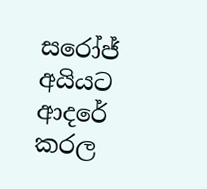සරෝජ් අයියට ආදරේ කරල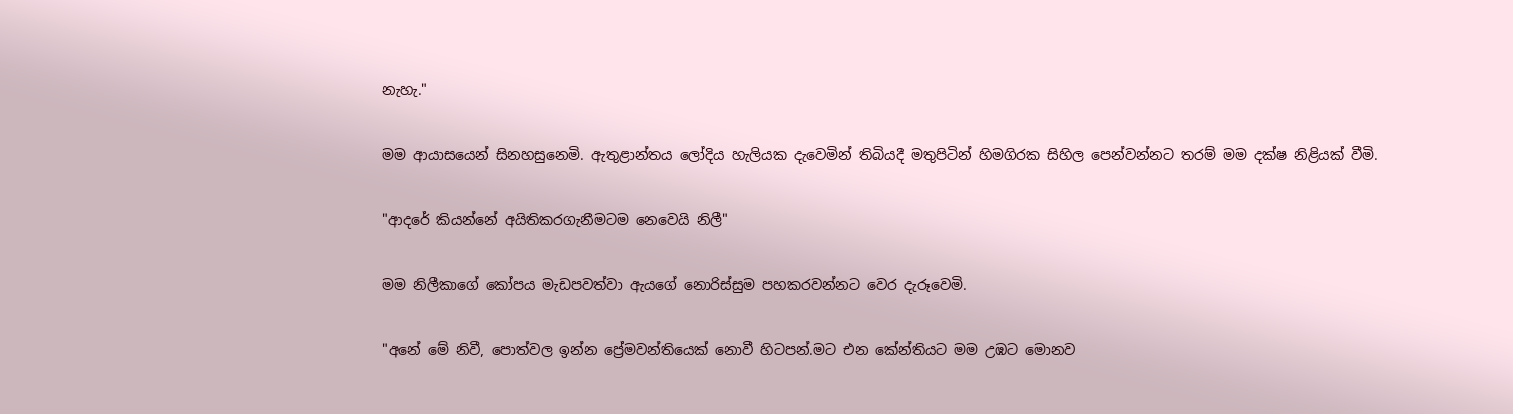නැහැ."

මම ආයාසයෙන් සිනහසුනෙමි. ඇතුළාන්තය ලෝදිය හැලියක දැවෙමින් තිබියදී මතුපිටින් හිමගිරක සිහිල පෙන්වන්නට තරම් මම දක්ෂ නිළියක් වීමි.

"ආදරේ කියන්නේ අයිතිකරගැනීමටම නෙවෙයි නිලී"

මම නිලීකාගේ කෝපය මැඩපවත්වා ඇයගේ නොරිස්සුම පහකරවන්නට වෙර දැරූවෙමි.

"අනේ මේ නිවී, පොත්වල ඉන්න ප්‍රේමවන්තියෙක් නොවී හිටපන්.මට එන කේන්තියට මම උඹට මොනව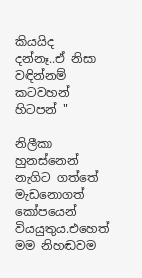කියයිද දන්නෑ..ඒ නිසා වඳින්නම් කටවහන් හිටපන් "

නිලීකා හුනස්නෙන් නැගිට ගත්තේ මැඩනොගත් කෝපයෙන් වියයුතුය.එහෙත් මම නිහඬවම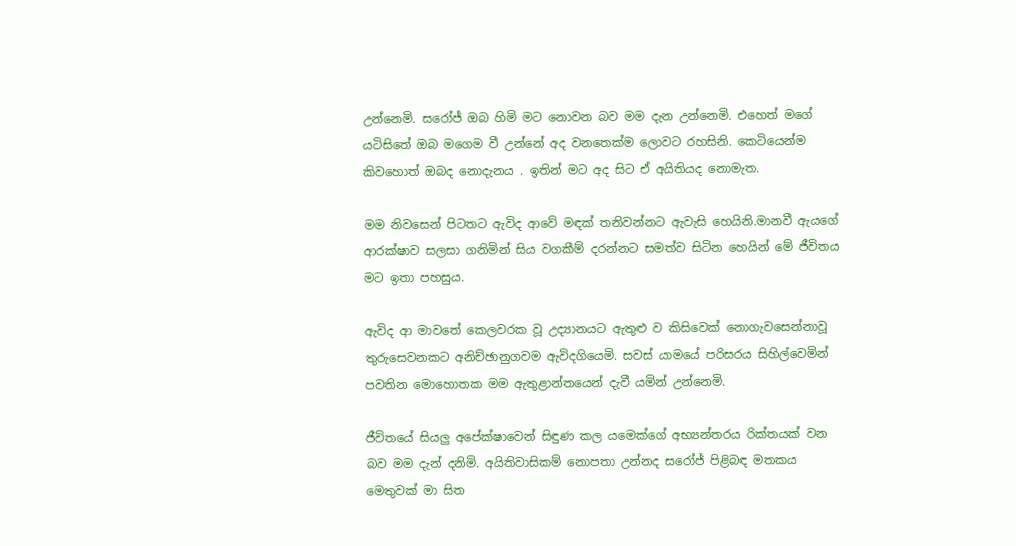උන්නෙමි. සරෝජ් ඔබ හිමි මට නොවන බව මම දැන උන්නෙමි. එහෙත් මගේ යටිසිතේ ඔබ මගෙම වී උන්නේ අද වනතෙක්ම ලොවට රහසිනි. කෙටියෙන්ම කිවහොත් ඔබද නොදැනය . ඉතින් මට අද සිට ඒ අයිතියද නොමැත.

මම නිවසෙන් පිටතට ඇවිද ආවේ මඳක් තනිවන්නට ඇවැසි හෙයිනි.මානවී ඇයගේ ආරක්ෂාව සලසා ගනිමින් සිය වගකීම් දරන්නට සමත්ව සිටින හෙයින් මේ ජීවිතය මට ඉතා පහසුය.

ඇවිද ආ මාවතේ කෙලවරක වූ උද්‍යානයට ඇතුළු ව කිසිවෙක් නොගැවසෙන්නාවූ තුරුසෙවනකට අනිච්ඡානුගවම ඇවිදගියෙමි. සවස්‍ යාමයේ පරිසරය සිහිල්වෙමින් පවතින මොහොතක මම ඇතුළාන්තයෙන් දැවී යමින් උන්නෙමි.

ජීවිතයේ සියලු අපේක්ෂාවෙන් සිඳුණ කල යමෙක්ගේ අභ්‍යන්තරය රික්තයක් වන බව මම දැන් දනිමි. අයිතිවාසිකම් නොපතා උන්නද සරෝජ් පිළිබඳ මතකය මෙතුවක් මා සිත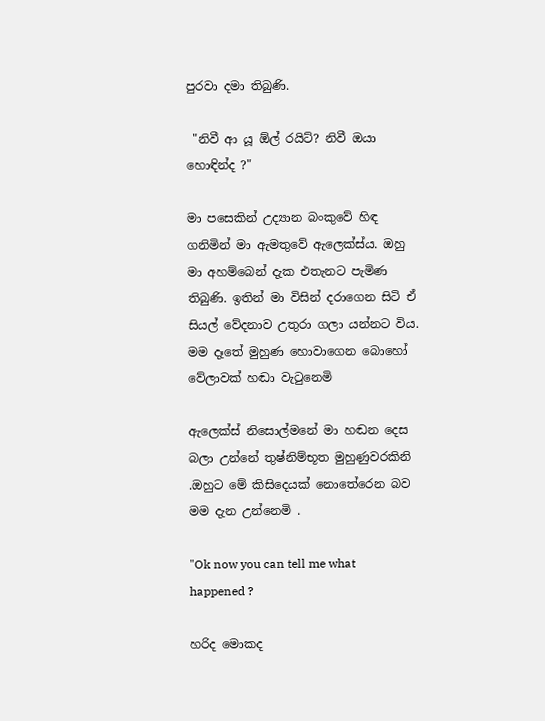පුරවා දමා තිබුණි.

 "නිවී ආ යූ ඕල් රයිට්? නිවී ඔයා හොඳින්ද ?"

මා පසෙකින් උද්‍යාන බංකුවේ හිඳ ගනිමින් මා ඇමතුවේ ඇලෙක්ස්ය. ඔහු මා අහම්බෙන් දැක එතැනට පැමිණ තිබුණි. ඉතින් මා විසින් දරාගෙන සිටි ඒ සියල් වේදනාව උතුරා ගලා යන්නට විය. මම දෑතේ මුහුණ හොවාගෙන බොහෝ වේලාවක් හඬා වැටුනෙමි

ඇලෙක්ස් නිසොල්මනේ මා හඬන දෙස බලා උන්නේ තුෂ්නිම්භූත මුහුණුවරකිනි .ඔහුට මේ කිසිදෙයක් නොතේරෙන බව මම දැන උන්නෙමි .

"Ok now you can tell me what happened ?

හරිද මොකද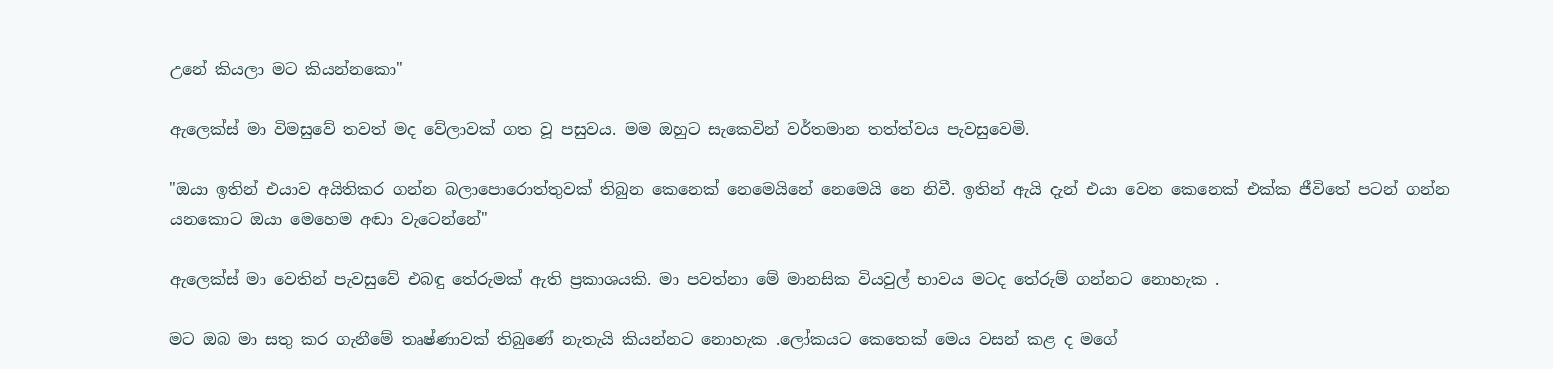උනේ කියලා මට කියන්නකො"

ඇලෙක්ස් මා විමසුවේ තවත් මද වේලාවක් ගත වූ පසුවය. මම ඔහුට සැකෙවින් වර්තමාන තත්ත්වය පැවසුවෙමි.

"ඔයා ඉතින් එයාව අයිතිකර ගන්න බලාපොරොත්තුවක් තිබුන කෙනෙක් නෙමෙයිනේ නෙමෙයි නෙ නිවී. ඉතින් ඇයි දැන් එයා වෙන කෙනෙක් එක්ක ජීවිතේ පටන් ගන්න යනකොට ඔයා මෙහෙම අඬා වැටෙන්නේ"

ඇලෙක්ස් මා වෙතින් පැවසුවේ එබඳු තේරුමක් ඇති ප්‍රකාශයකි. මා පවත්නා මේ මානසික වියවුල් භාවය මටද තේරුම් ගන්නට නොහැක .

මට ඔබ මා සතු කර ගැනීමේ තෘෂ්ණාවක් තිබුණේ නැතැයි කියන්නට නොහැක .ලෝකයට කෙතෙක් මෙය වසන් කළ ද මගේ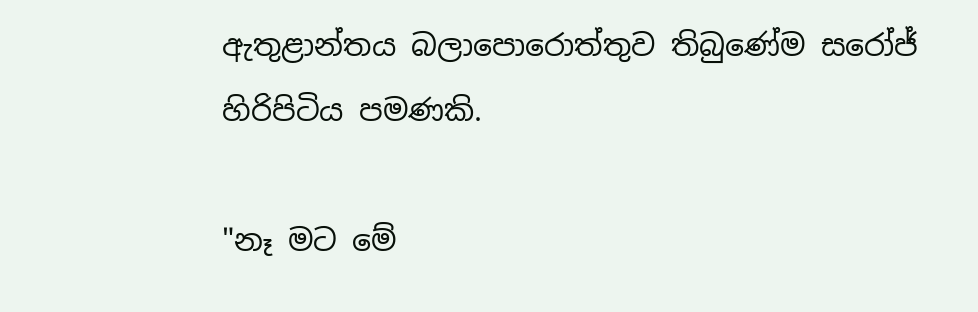ඇතුළාන්තය බලාපොරොත්තුව තිබුණේම සරෝජ් හිරිපිටිය පමණකි.

"නෑ මට මේ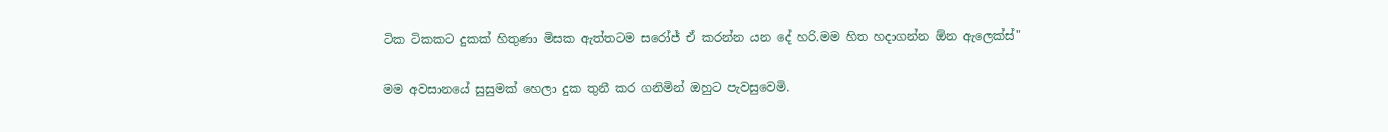ටික ටිකකට දුකක් හිතුණා මිසක ඇත්තටම සරෝජ් ඒ කරන්න යන දේ හරි.මම හිත හදාගන්න ඕන ඇලෙක්ස්"

මම අවසානයේ සුසුමක් හෙලා දුක තුනී කර ගනිමින් ඔහුට පැවසුවෙමි.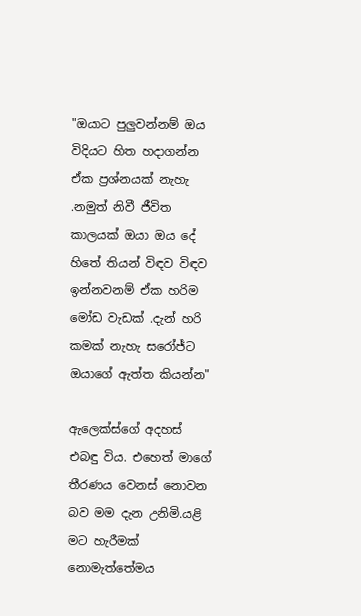"ඔයාට පුලුවන්නම් ඔය විදියට හිත හදාගන්න ඒක ප්‍රශ්නයක් නැහැ .නමුත් නිවී ජීවිත කාලයක් ඔයා ඔය දේ හිතේ තියන් විඳව විඳව ඉන්නවනම් ඒක හරිම මෝඩ වැඩක් .දැන් හරි කමක් නැහැ සරෝජ්ට ඔයාගේ ඇත්ත කියන්න"

ඇලෙක්ස්ගේ අදහස් එබඳු විය. එහෙත් මාගේ තීරණය වෙනස් නොවන බව මම දැන උනිමි.යළි මට හැරීමක් නොමැත්තේමය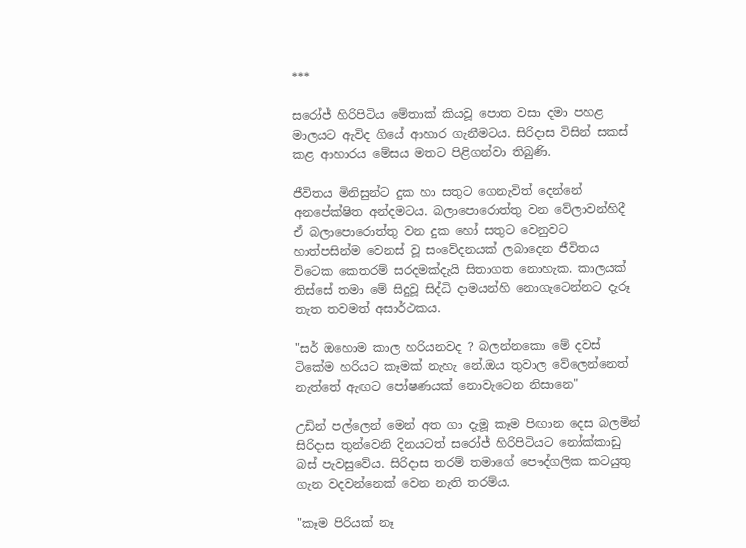***

සරෝජ් හිරිපිටිය මේතාක් කියවූ පොත වසා දමා පහළ මාලයට ඇවිද ගියේ ආහාර ගැනීමටය. සිරිදාස විසින් සකස් කළ ආහාරය මේසය මතට පිළිගන්වා තිබුණි.

ජීවිතය මිනිසුන්ට දුක හා සතුට ගෙනැවිත් දෙන්නේ අනපේක්ෂිත අන්දමටය. බලාපොරොත්තු වන වේලාවන්හිදී ඒ බලාපොරොත්තු වන දුක හෝ සතුට වෙනුවට හාත්පසින්ම වෙනස් වූ සංවේදනයක් ලබාදෙන ජීවිතය විටෙක කෙතරම් සරදමක්දැයි සිතාගත නොහැක. කාලයක් තිස්සේ තමා මේ සිදුවූ සිද්ධි දාමයන්හි නොගැටෙන්නට දැරූ තැත තවමත් අසාර්ථකය.

"සර් ඔහොම කාල හරියනවද ? බලන්නකො මේ දවස් ටිකේම හරියට කෑමක් නැහැ නේ.ඔය තුවාල වේලෙන්නෙත් නැත්තේ ඇඟට පෝෂණයක් නොවැටෙන නිසානෙ"

උඩින් පල්ලෙන් මෙන් අත ගා දැමූ කෑම පිඟාන දෙස බලමින් සිරිදාස තුන්වෙනි දිනයටත් සරෝජ් හිරිපිටියට නෝක්කාඩු බස් පැවසුවේය. සිරිදාස තරම් තමාගේ පෞද්ගලික කටයුතු ගැන වදවන්නෙක් වෙන නැති තරම්ය.

"කෑම පිරියක් නෑ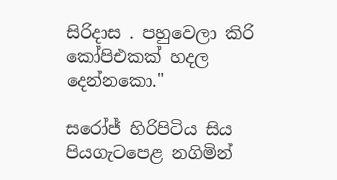සිරිදාස . පහුවෙලා කිරි කෝපිඑකක් හදල දෙන්නකො."

සරෝජ් හිරිපිටිය සිය පියගැටපෙළ නගිමින්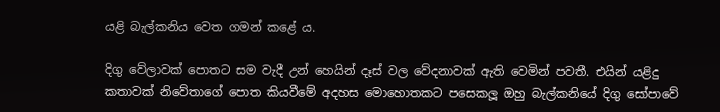යළි බැල්කනිය වෙත ගමන් කළේ ය.

දිගු වේලාවක් පොතට සම වැදී උන් හෙයින් දෑස් වල වේදනාවක් ඇති වෙමින් පවතී. එයින් යළිදු කතාවක් නිවේතාගේ පොත කියවීමේ අදහස මොහොතකට පසෙකලූ ඔහු බැල්කනියේ දිගු සෝපාවේ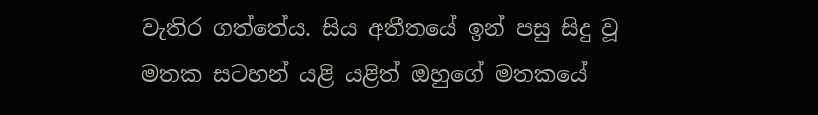වැතිර ගත්තේය. සිය අතීතයේ ඉන් පසු සිදු වූ මතක සටහන් යළි යළිත් ඔහුගේ මතකයේ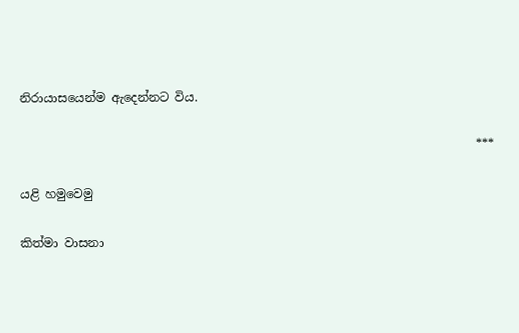නිරායාසයෙන්ම ඇදෙන්නට විය.

                                                                            ***

යළි හමුවෙමු

කිත්මා වාසනා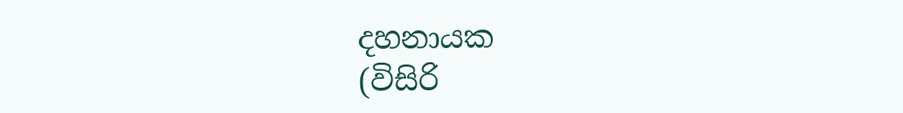දහනායක
(විසිරි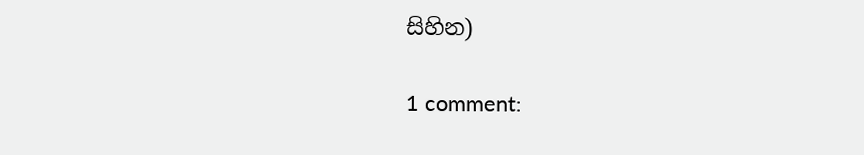සිහින)

1 comment: